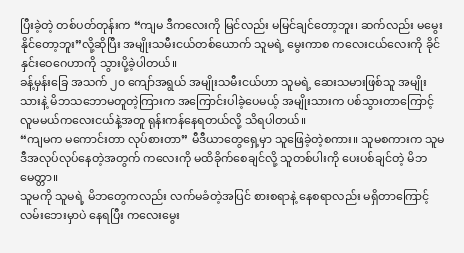ပြီးခဲ့တဲ့ တစ်ပတ်တုန်းက “ကျမ ဒီကလေးကို မြင်လည်း မမြင်ချင်တော့ဘူး၊ ဆက်လည်း မမွေးနိုင်တော့ဘူး”လို့ဆိုပြီး အမျိုးသမီးငယ်တစ်ယောက် သူမရဲ့ မွေးကာစ ကလေးငယ်လေးကို ခိုင်နှင်းဝေဂေဟာကို သွားပို့ခဲ့ပါတယ်။
ခန့်မှန်းခြေ အသက် ၂၀ ကျော်အရွယ် အမျိုးသမီးငယ်ဟာ သူမရဲ့ ဆေးသမားဖြစ်သူ အမျိုးသားနဲ့ မိဘသဘောမတူတဲ့ကြားက အကြောင်းပါခဲ့ပေမယ့် အမျိုးသားက ပစ်သွားတာကြောင့် လူမမယ်ကလေးငယ်နဲ့အတူ ရုန်းကန်နေရတယ်လို့ သိရပါတယ်။
“ကျမက မကောင်းတာ လုပ်စားတာ” မီဒီယာတွေရှေ့မှာ သူဖြေခဲ့တဲ့စကား။ သူမစကားက သူမ ဒီအလုပ်လုပ်နေတဲ့အတွက် ကလေးကို မထိခိုက်စေချင်လို့ သူတစ်ပါးကို ပေးပစ်ချင်တဲ့ မိဘမေတ္တာ။
သူမကို သူမရဲ့ မိဘတွေကလည်း လက်မခံတဲ့အပြင် စားစရာနဲ့ နေစရာလည်း မရှိတာကြောင့် လမ်းဘေးမှာပဲ နေရပြီး ကလေးမွေး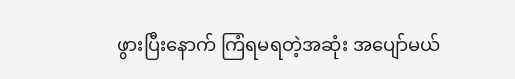ဖွားပြီးနောက် ကြံရမရတဲ့အဆုံး အပျော်မယ်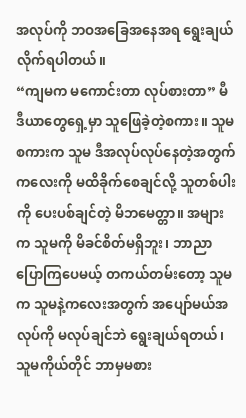အလုပ်ကို ဘဝအခြေအနေအရ ရွေးချယ်လိုက်ရပါတယ်။
“ကျမက မကောင်းတာ လုပ်စားတာ” မီဒီယာတွေရှေ့မှာ သူဖြေခဲ့တဲ့စကား။ သူမစကားက သူမ ဒီအလုပ်လုပ်နေတဲ့အတွက် ကလေးကို မထိခိုက်စေချင်လို့ သူတစ်ပါးကို ပေးပစ်ချင်တဲ့ မိဘမေတ္တာ။ အများက သူမကို မိခင်စိတ်မရှိဘူး၊ ဘာညာ ပြောကြပေမယ့် တကယ်တမ်းတော့ သူမက သူမနဲ့ကလေးအတွက် အပျော်မယ်အလုပ်ကို မလုပ်ချင်ဘဲ ရွေးချယ်ရတယ်၊ သူမကိုယ်တိုင် ဘာမှမစား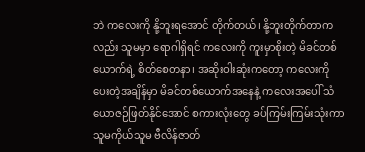ဘဲ ကလေးကို နို့ဘူးရအောင် တိုက်တယ်၊ နို့ဘူးတိုက်တာကလည်း သူမမှာ ရောဂါရှိရင် ကလေးကို ကူးမှာစိုးတဲ့ မိခင်တစ်ယောက်ရဲ့ စိတ်စေတနာ၊ အဆိုးဝါးဆုံးကတော့ ကလေးကို ပေးတဲ့အချိန်မှာ မိခင်တစ်ယောက်အနေနဲ့ ကလေးအပေါ် သံယောဇဉ်ဖြတ်နိုင်အောင် စကားလုံးတွေ ခပ်ကြမ်းကြမ်းသုံးကာ သူမကိုယ်သူမ ဗီလိန်ဇာတ်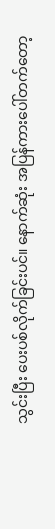သွင်းပြီး ပေးပစ်လိုက်ခြင်းပင်။ နောက်ဆုံး အပြန်ကားပေါ်တက်တော့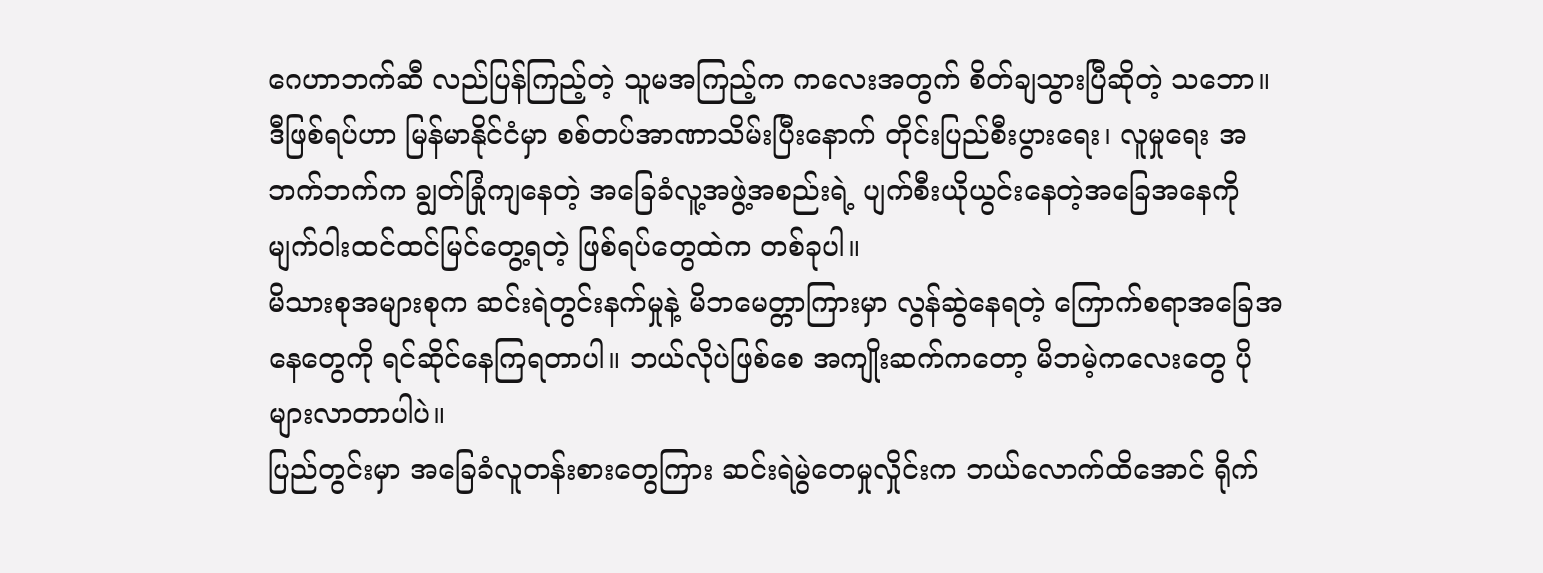ဂေဟာဘက်ဆီ လည်ပြန်ကြည့်တဲ့ သူမအကြည့်က ကလေးအတွက် စိတ်ချသွားပြီဆိုတဲ့ သဘော။
ဒီဖြစ်ရပ်ဟာ မြန်မာနိုင်ငံမှာ စစ်တပ်အာဏာသိမ်းပြီးနောက် တိုင်းပြည်စီးပွားရေး၊ လူမှုရေး အဘက်ဘက်က ချွတ်ခြုံကျနေတဲ့ အခြေခံလူ့အဖွဲ့အစည်းရဲ့ ပျက်စီးယိုယွင်းနေတဲ့အခြေအနေကို မျက်ဝါးထင်ထင်မြင်တွေ့ရတဲ့ ဖြစ်ရပ်တွေထဲက တစ်ခုပါ။
မိသားစုအများစုက ဆင်းရဲတွင်းနက်မှုနဲ့ မိဘမေတ္တာကြားမှာ လွန်ဆွဲနေရတဲ့ ကြောက်စရာအခြေအနေတွေကို ရင်ဆိုင်နေကြရတာပါ။ ဘယ်လိုပဲဖြစ်စေ အကျိုးဆက်ကတော့ မိဘမဲ့ကလေးတွေ ပိုများလာတာပါပဲ။
ပြည်တွင်းမှာ အခြေခံလူတန်းစားတွေကြား ဆင်းရဲမွဲတေမှုလှိုင်းက ဘယ်လောက်ထိအောင် ရိုက်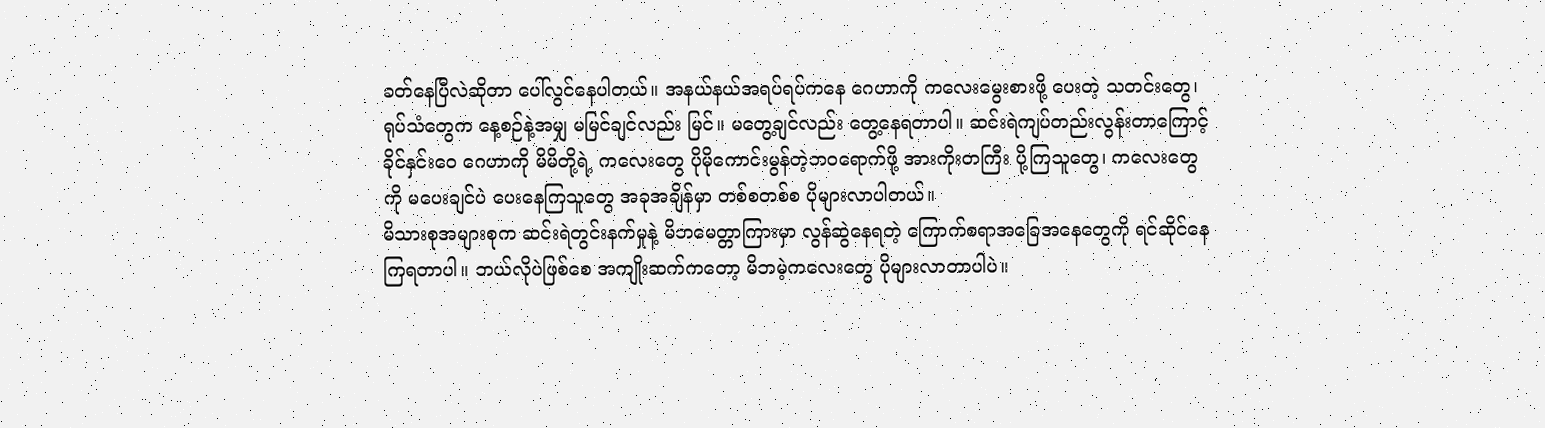ခတ်နေပြီလဲဆိုတာ ပေါ်လွင်နေပါတယ်။ အနယ်နယ်အရပ်ရပ်ကနေ ဂေဟာကို ကလေးမွေးစားဖို့ ပေးတဲ့ သတင်းတွေ၊ ရုပ်သံတွေက နေ့စဉ်နဲ့အမျှ မမြင်ချင်လည်း မြင်။ မတွေ့ချင်လည်း တွေ့နေရတာပါ။ ဆင်းရဲကျပ်တည်းလွန်းတာကြောင့် ခိုင်နှင်းဝေ ဂေဟာကို မိမိတို့ရဲ့ ကလေးတွေ ပိုမိုကောင်းမွန်တဲ့ဘဝရောက်ဖို့ အားကိုးတကြီး ပို့ကြသူတွေ၊ ကလေးတွေကို မပေးချင်ပဲ ပေးနေကြသူတွေ အခုအချိန်မှာ တစ်စတစ်စ ပိုများလာပါတယ်။
မိသားစုအများစုက ဆင်းရဲတွင်းနက်မှုနဲ့ မိဘမေတ္တာကြားမှာ လွန်ဆွဲနေရတဲ့ ကြောက်စရာအခြေအနေတွေကို ရင်ဆိုင်နေကြရတာပါ။ ဘယ်လိုပဲဖြစ်စေ အကျိုးဆက်ကတော့ မိဘမဲ့ကလေးတွေ ပိုများလာတာပါပဲ။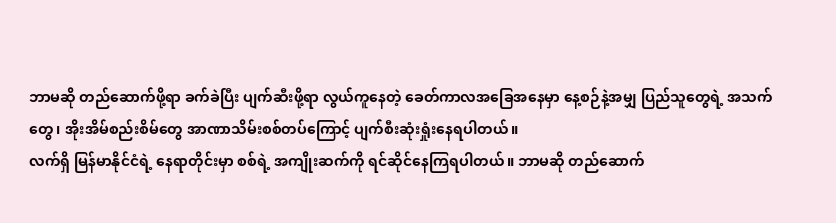ဘာမဆို တည်ဆောက်ဖို့ရာ ခက်ခဲပြီး ပျက်ဆီးဖို့ရာ လွယ်ကူနေတဲ့ ခေတ်ကာလအခြေအနေမှာ နေ့စဉ်နဲ့အမျှ ပြည်သူတွေရဲ့ အသက်တွေ၊ အိုးအိမ်စည်းစိမ်တွေ အာဏာသိမ်းစစ်တပ်ကြောင့် ပျက်စီးဆုံးရှုံးနေရပါတယ်။
လက်ရှိ မြန်မာနိုင်ငံရဲ့ နေရာတိုင်းမှာ စစ်ရဲ့ အကျိုးဆက်ကို ရင်ဆိုင်နေကြရပါတယ်။ ဘာမဆို တည်ဆောက်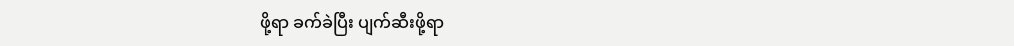ဖို့ရာ ခက်ခဲပြီး ပျက်ဆီးဖို့ရာ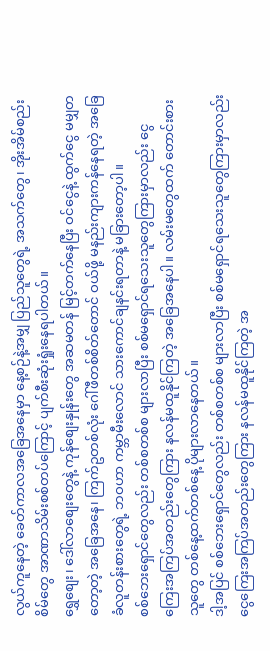လွယ်ကူနေတဲ့ ခေတ်ကာလအခြေအနေမှာ နေ့စဉ်နဲ့အမျှ ပြည်သူတွေရဲ့ အသက်တွေ၊ အိုးအိမ်စည်းစိမ်တွေ အာဏာသိမ်းစစ်တပ်ကြောင့် ပျက်စီးဆုံးရှုံးနေရပါတယ်။
ရွှေစျေး၊ ဒေါ်လာစျေးတွေနဲ့ ကုန်စျေးနှုန်းတွေ အဆမတန် မြင့်တက်နေပြီး ဝင်ငွေနဲ့ ထွက်ငွေ မမျှတတော့တဲ့ အခြေအနေ၊ ကြက်ဥတစ်လုံး ဂေါ်ဖီတစ်စိတ်တောင် ဝယ်ဖို့ မနည်းကျားကန်နေရတဲ့ အခြေခံလူတန်းစားတွေရဲ့ ဘဝဟာ ကမ္ဘာမီးလောင် သားကောင်ချနင်းရတာနဲ့ မခြားတော့ပါ။
စစ်ဘေးရှောင်တွေလည်း တစ်စတစ်စ များလာပြီး စစ်မရှောင်ရသေးသူတွေကြားမှာလည်း ငွေကြေးအကြပ်အတည်းတွေကြား နလန်မထူနိုင်ကြတဲ့ အခြေအနေပါ။ လမ်းမတွေထက် တောင်းစားသူတွေ တစ်နေ့ထက်တစ်နေ့ ပိုများလာနေတယ်။
ဒါ့အပြင် စစ်ဘေးရှောင်တွေလည်း တစ်စတစ်စ များလာပြီး စစ်မရှောင်ရသေးသူတွေကြားမှာလည်း ငွေကြေးအကြပ်အတည်းတွေကြား နလန်မထူနိုင်ကြတဲ့ အ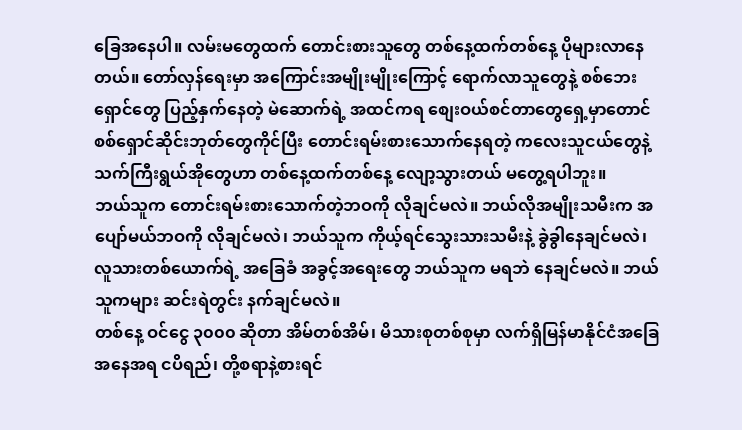ခြေအနေပါ။ လမ်းမတွေထက် တောင်းစားသူတွေ တစ်နေ့ထက်တစ်နေ့ ပိုများလာနေတယ်။ တော်လှန်ရေးမှာ အကြောင်းအမျိုးမျိုးကြောင့် ရောက်လာသူတွေနဲ့ စစ်ဘေးရှောင်တွေ ပြည့်နှက်နေတဲ့ မဲဆောက်ရဲ့ အထင်ကရ စျေးဝယ်စင်တာတွေရှေ့မှာတောင် စစ်ရှောင်ဆိုင်းဘုတ်တွေကိုင်ပြီး တောင်းရမ်းစားသောက်နေရတဲ့ ကလေးသူငယ်တွေနဲ့ သက်ကြီးရွယ်အိုတွေဟာ တစ်နေ့ထက်တစ်နေ့ လျော့သွားတယ် မတွေ့ရပါဘူး။
ဘယ်သူက တောင်းရမ်းစားသောက်တဲ့ဘဝကို လိုချင်မလဲ။ ဘယ်လိုအမျိုးသမီးက အပျော်မယ်ဘဝကို လိုချင်မလဲ၊ ဘယ်သူက ကိုယ့်ရင်သွေးသားသမီးနဲ့ ခွဲခွါနေချင်မလဲ၊ လူသားတစ်ယောက်ရဲ့ အခြေခံ အခွင့်အရေးတွေ ဘယ်သူက မရဘဲ နေချင်မလဲ။ ဘယ်သူကများ ဆင်းရဲတွင်း နက်ချင်မလဲ။
တစ်နေ့ ဝင်ငွေ ၃၀၀၀ ဆိုတာ အိမ်တစ်အိမ်၊ မိသားစုတစ်စုမှာ လက်ရှိမြန်မာနိုင်ငံအခြေအနေအရ ငပိရည်၊ တို့စရာနဲ့စားရင်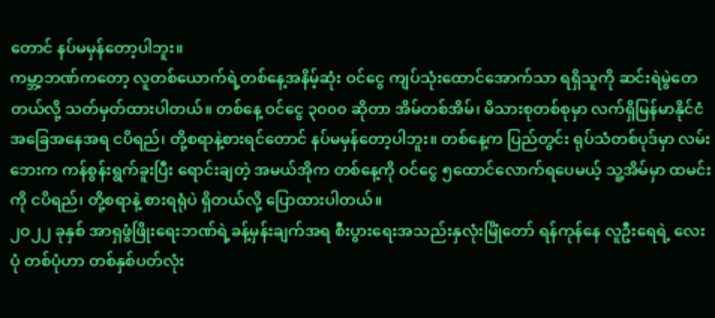တောင် နပ်မမှန်တော့ပါဘူး။
ကမ္ဘာ့ဘဏ်ကတော့ လူတစ်ယောက်ရဲ့တစ်နေ့အနိမ့်ဆုံး ဝင်ငွေ ကျပ်သုံးထောင်အောက်သာ ရရှိသူကို ဆင်းရဲမွဲတေတယ်လို့ သတ်မှတ်ထားပါတယ်။ တစ်နေ့ ဝင်ငွေ ၃၀၀၀ ဆိုတာ အိမ်တစ်အိမ်၊ မိသားစုတစ်စုမှာ လက်ရှိမြန်မာနိုင်ငံအခြေအနေအရ ငပိရည်၊ တို့စရာနဲ့စားရင်တောင် နပ်မမှန်တော့ပါဘူး။ တစ်နေ့က ပြည်တွင်း ရုပ်သံတစ်ပုဒ်မှာ လမ်းဘေးက ကန်စွန်းရွက်ခူးပြီး ရောင်းချတဲ့ အမယ်အိုက တစ်နေ့ကို ဝင်ငွေ ၅ထောင်လောက်ရပေမယ့် သူ့အိမ်မှာ ထမင်းကို ငပိရည်၊ တို့စရာနဲ့ စားရရုံပဲ ရှိတယ်လို့ ပြောထားပါတယ်။
၂ဝ၂၂ ခုနှစ် အာရှဖွံဖြိုးရေးဘဏ်ရဲ့ခန့်မှန်းချက်အရ စီးပွားရေးအသည်းနှလုံးမြိုံတော် ရန်ကုန်နေ လူဦးရေရဲ့ လေးပုံ တစ်ပုံဟာ တစ်နှစ်ပတ်လုံး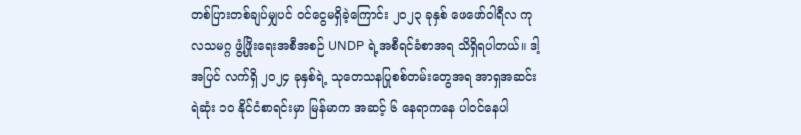တစ်ပြားတစ်ချပ်မျှပင် ဝင်ငွေမရှိခဲ့ကြောင်း ၂၀၂၃ ခုနှစ် ဖေဖော်ဝါရီလ ကုလသမဂ္ဂ ဖွံ့ဖြိုးရေးအစီအစဉ် UNDP ရဲ့အစီရင်ခံစာအရ သိရှိရပါတယ်။ ဒါ့အပြင် လက်ရှိ ၂၀၂၄ ခုနှစ်ရဲ့ သုတေသနပြုစစ်တမ်းတွေအရ အာရှအဆင်းရဲဆုံး ၁၀ နိုင်ငံစာရင်းမှာ မြန်မာက အဆင့် ၆ နေရာကနေ ပါဝင်နေပါ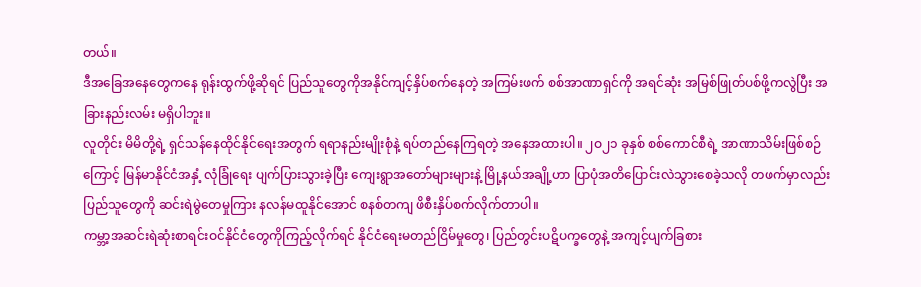တယ်။
ဒီအခြေအနေတွေကနေ ရုန်းထွက်ဖို့ဆိုရင် ပြည်သူတွေကိုအနိုင်ကျင့်နှိပ်စက်နေတဲ့ အကြမ်းဖက် စစ်အာဏာရှင်ကို အရင်ဆုံး အမြစ်ဖြုတ်ပစ်ဖို့ကလွဲပြီး အခြားနည်းလမ်း မရှိပါဘူး။
လူတိုင်း မိမိတို့ရဲ့ ရှင်သန်နေထိုင်နိုင်ရေးအတွက် ရရာနည်းမျိုးစုံနဲ့ ရပ်တည်နေကြရတဲ့ အနေအထားပါ။ ၂ဝ၂၁ ခုနှစ် စစ်ကောင်စီရဲ့ အာဏာသိမ်းဖြစ်စဉ်ကြောင့် မြန်မာနိုင်ငံအနှံ့ လုံခြုံရေး ပျက်ပြားသွားခဲ့ပြီး ကျေးရွာအတော်များများနဲ့ မြို့နယ်အချို့ဟာ ပြာပုံအတိပြောင်းလဲသွားစေခဲ့သလို တဖက်မှာလည်း ပြည်သူတွေကို ဆင်းရဲမွဲတေမှုကြား နလန်မထူနိုင်အောင် စနစ်တကျ ဖိစီးနှိပ်စက်လိုက်တာပါ။
ကမ္ဘာ့အဆင်းရဲဆုံးစာရင်းဝင်နိုင်ငံတွေကိုကြည့်လိုက်ရင် နိုင်ငံရေးမတည်ငြိမ်မှုတွေ၊ ပြည်တွင်းပဋိပက္ခတွေနဲ့ အကျင့်ပျက်ခြစား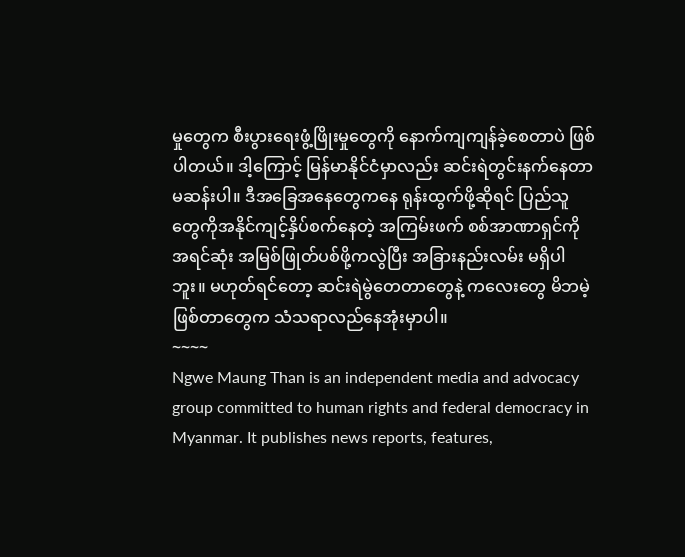မှုတွေက စီးပွားရေးဖွံ့ဖြိုးမှုတွေကို နောက်ကျကျန်ခဲ့စေတာပဲ ဖြစ်ပါတယ်။ ဒါ့ကြောင့် မြန်မာနိုင်ငံမှာလည်း ဆင်းရဲတွင်းနက်နေတာ မဆန်းပါ။ ဒီအခြေအနေတွေကနေ ရုန်းထွက်ဖို့ဆိုရင် ပြည်သူတွေကိုအနိုင်ကျင့်နှိပ်စက်နေတဲ့ အကြမ်းဖက် စစ်အာဏာရှင်ကို အရင်ဆုံး အမြစ်ဖြုတ်ပစ်ဖို့ကလွဲပြီး အခြားနည်းလမ်း မရှိပါဘူး။ မဟုတ်ရင်တော့ ဆင်းရဲမွဲတေတာတွေနဲ့ ကလေးတွေ မိဘမဲ့ဖြစ်တာတွေက သံသရာလည်နေအုံးမှာပါ။
~~~~
Ngwe Maung Than is an independent media and advocacy group committed to human rights and federal democracy in Myanmar. It publishes news reports, features,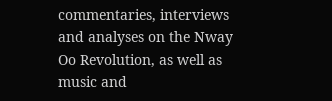commentaries, interviews and analyses on the Nway Oo Revolution, as well as music and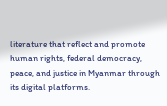literature that reflect and promote human rights, federal democracy, peace, and justice in Myanmar through its digital platforms.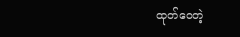ထုတ်ဝေတဲ့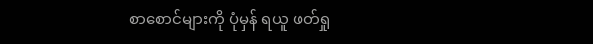စာစောင်များကို ပုံမှန် ရယူ ဖတ်ရှု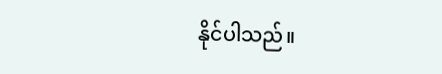နိုင်ပါသည်။